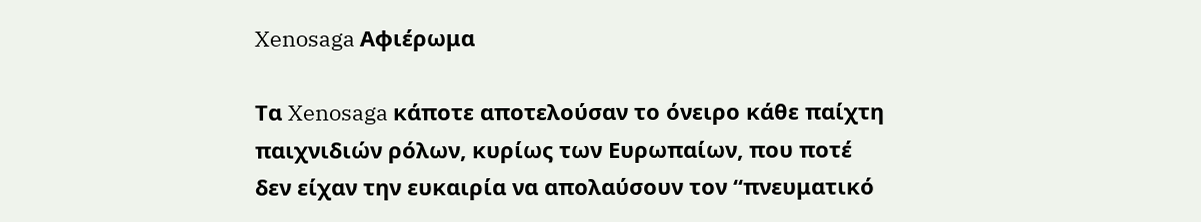Xenosaga Αφιέρωμα

Τα Xenosaga κάποτε αποτελούσαν το όνειρο κάθε παίχτη παιχνιδιών ρόλων, κυρίως των Ευρωπαίων, που ποτέ δεν είχαν την ευκαιρία να απολαύσουν τον “πνευματικό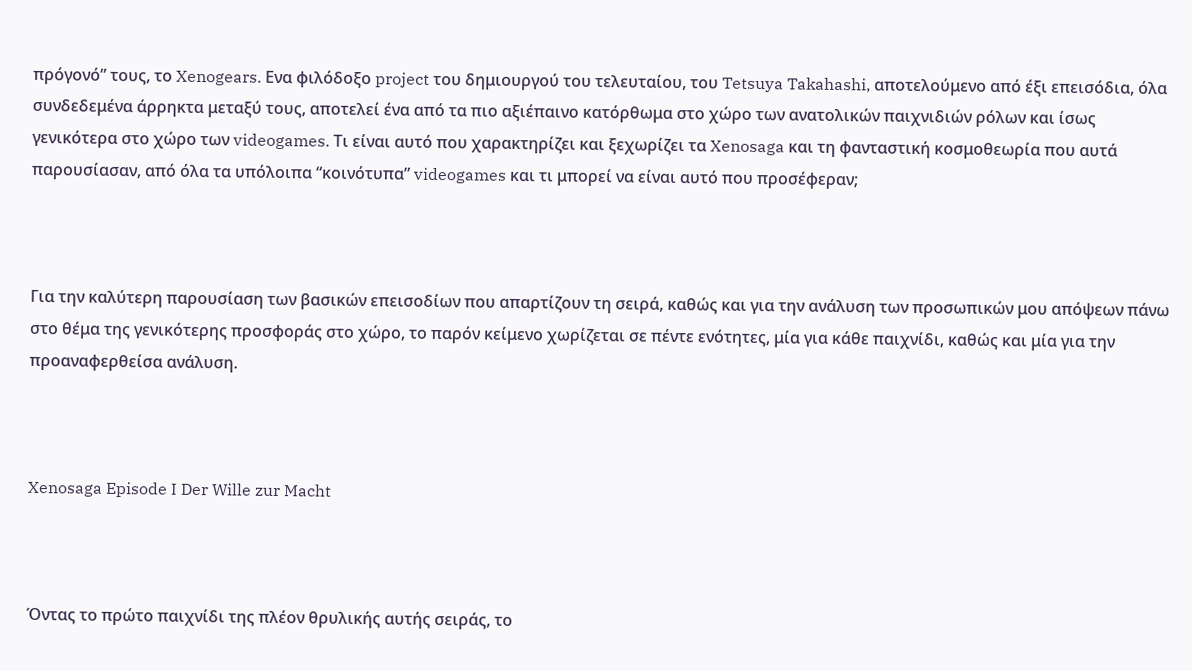πρόγονό” τους, το Xenogears. Ενα φιλόδοξο project του δημιουργού του τελευταίου, του Tetsuya Takahashi, αποτελούμενο από έξι επεισόδια, όλα συνδεδεμένα άρρηκτα μεταξύ τους, αποτελεί ένα από τα πιο αξιέπαινο κατόρθωμα στο χώρο των ανατολικών παιχνιδιών ρόλων και ίσως γενικότερα στο χώρο των videogames. Τι είναι αυτό που χαρακτηρίζει και ξεχωρίζει τα Xenosaga και τη φανταστική κοσμοθεωρία που αυτά παρουσίασαν, από όλα τα υπόλοιπα “κοινότυπα” videogames και τι μπορεί να είναι αυτό που προσέφεραν;



Για την καλύτερη παρουσίαση των βασικών επεισοδίων που απαρτίζουν τη σειρά, καθώς και για την ανάλυση των προσωπικών μου απόψεων πάνω στο θέμα της γενικότερης προσφοράς στο χώρο, το παρόν κείμενο χωρίζεται σε πέντε ενότητες, μία για κάθε παιχνίδι, καθώς και μία για την προαναφερθείσα ανάλυση.



Xenosaga Episode I Der Wille zur Macht



Όντας το πρώτο παιχνίδι της πλέον θρυλικής αυτής σειράς, το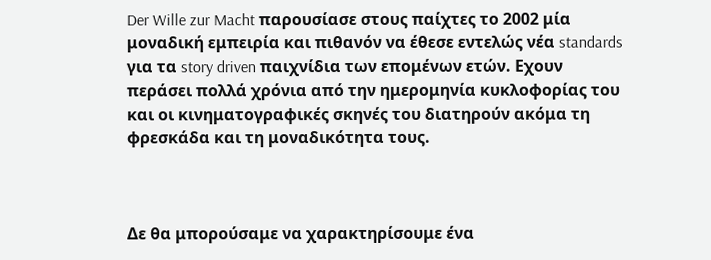Der Wille zur Macht παρουσίασε στους παίχτες το 2002 μία μοναδική εμπειρία και πιθανόν να έθεσε εντελώς νέα standards για τα story driven παιχνίδια των επομένων ετών. Εχουν περάσει πολλά χρόνια από την ημερομηνία κυκλοφορίας του και οι κινηματογραφικές σκηνές του διατηρούν ακόμα τη φρεσκάδα και τη μοναδικότητα τους.



Δε θα μπορούσαμε να χαρακτηρίσουμε ένα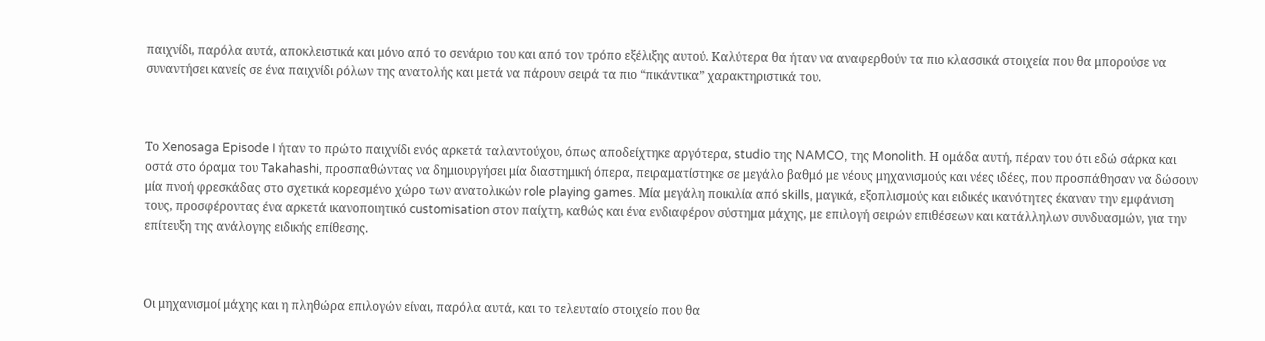παιχνίδι, παρόλα αυτά, αποκλειστικά και μόνο από το σενάριο του και από τον τρόπο εξέλιξης αυτού. Καλύτερα θα ήταν να αναφερθούν τα πιο κλασσικά στοιχεία που θα μπορούσε να συναντήσει κανείς σε ένα παιχνίδι ρόλων της ανατολής και μετά να πάρουν σειρά τα πιο “πικάντικα” χαρακτηριστικά του.



Το Xenosaga Episode I ήταν το πρώτο παιχνίδι ενός αρκετά ταλαντούχου, όπως αποδείχτηκε αργότερα, studio της NAMCO, της Monolith. Η ομάδα αυτή, πέραν του ότι εδώ σάρκα και οστά στο όραμα του Takahashi, προσπαθώντας να δημιουργήσει μία διαστημική όπερα, πειραματίστηκε σε μεγάλο βαθμό με νέους μηχανισμούς και νέες ιδέες, που προσπάθησαν να δώσουν μία πνοή φρεσκάδας στο σχετικά κορεσμένο χώρο των ανατολικών role playing games. Μία μεγάλη ποικιλία από skills, μαγικά, εξοπλισμούς και ειδικές ικανότητες έκαναν την εμφάνιση τους, προσφέροντας ένα αρκετά ικανοποιητικό customisation στον παίχτη, καθώς και ένα ενδιαφέρον σύστημα μάχης, με επιλογή σειρών επιθέσεων και κατάλληλων συνδυασμών, για την επίτευξη της ανάλογης ειδικής επίθεσης.



Οι μηχανισμοί μάχης και η πληθώρα επιλογών είναι, παρόλα αυτά, και το τελευταίο στοιχείο που θα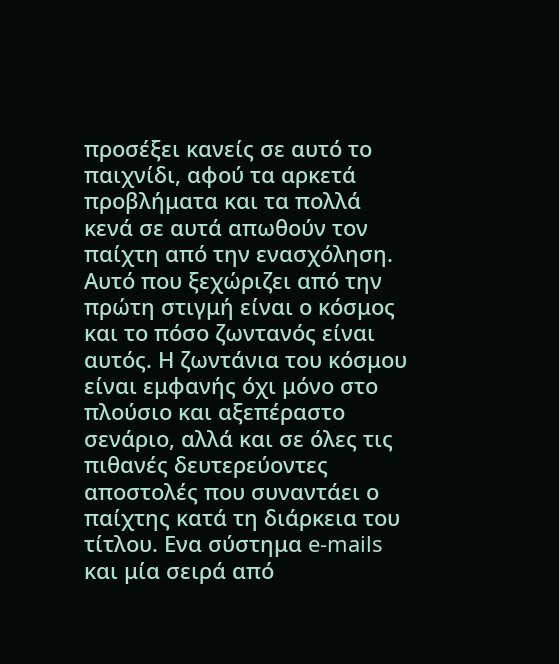προσέξει κανείς σε αυτό το παιχνίδι, αφού τα αρκετά προβλήματα και τα πολλά κενά σε αυτά απωθούν τον παίχτη από την ενασχόληση. Αυτό που ξεχώριζει από την πρώτη στιγμή είναι ο κόσμος και το πόσο ζωντανός είναι αυτός. Η ζωντάνια του κόσμου είναι εμφανής όχι μόνο στο πλούσιο και αξεπέραστο σενάριο, αλλά και σε όλες τις πιθανές δευτερεύοντες αποστολές που συναντάει ο παίχτης κατά τη διάρκεια του τίτλου. Ενα σύστημα e-mails και μία σειρά από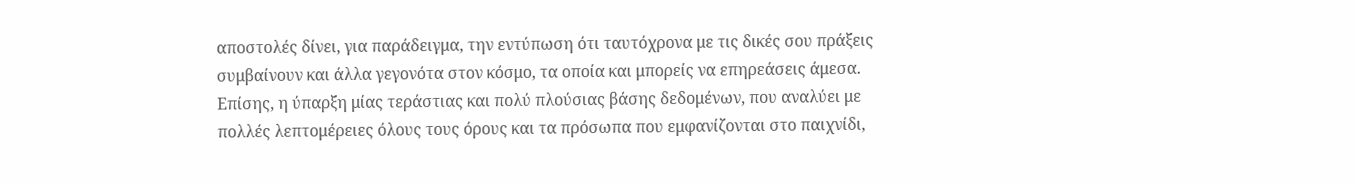αποστολές δίνει, για παράδειγμα, την εντύπωση ότι ταυτόχρονα με τις δικές σου πράξεις συμβαίνουν και άλλα γεγονότα στον κόσμο, τα οποία και μπορείς να επηρεάσεις άμεσα. Επίσης, η ύπαρξη μίας τεράστιας και πολύ πλούσιας βάσης δεδομένων, που αναλύει με πολλές λεπτομέρειες όλους τους όρους και τα πρόσωπα που εμφανίζονται στο παιχνίδι,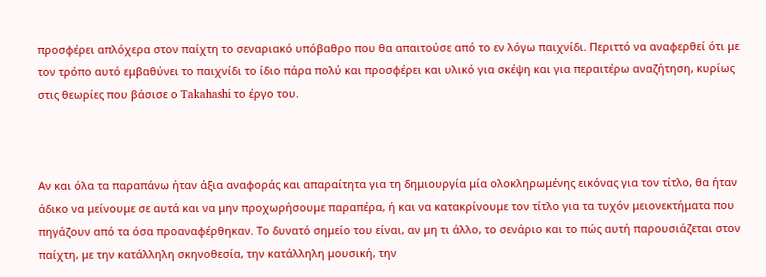προσφέρει απλόχερα στον παίχτη το σεναριακό υπόβαθρο που θα απαιτούσε από το εν λόγω παιχνίδι. Περιττό να αναφερθεί ότι με τον τρόπο αυτό εμβαθύνει το παιχνίδι το ίδιο πάρα πολύ και προσφέρει και υλικό για σκέψη και για περαιτέρω αναζήτηση, κυρίως στις θεωρίες που βάσισε ο Takahashi το έργο του.



Αν και όλα τα παραπάνω ήταν άξια αναφοράς και απαραίτητα για τη δημιουργία μία ολοκληρωμένης εικόνας για τον τίτλο, θα ήταν άδικο να μείνουμε σε αυτά και να μην προχωρήσουμε παραπέρα, ή και να κατακρίνουμε τον τίτλο για τα τυχόν μειονεκτήματα που πηγάζουν από τα όσα προαναφέρθηκαν. Το δυνατό σημείο του είναι, αν μη τι άλλο, το σενάριο και το πώς αυτή παρουσιάζεται στον παίχτη, με την κατάλληλη σκηνοθεσία, την κατάλληλη μουσική, την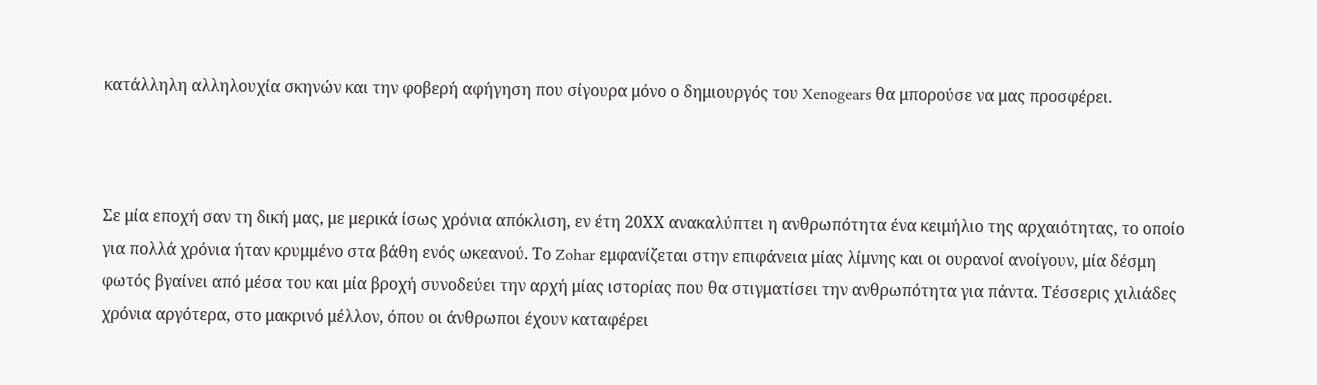κατάλληλη αλληλουχία σκηνών και την φοβερή αφήγηση που σίγουρα μόνο ο δημιουργός του Xenogears θα μπορούσε να μας προσφέρει.



Σε μία εποχή σαν τη δική μας, με μερικά ίσως χρόνια απόκλιση, εν έτη 20ΧΧ ανακαλύπτει η ανθρωπότητα ένα κειμήλιο της αρχαιότητας, το οποίο για πολλά χρόνια ήταν κρυμμένο στα βάθη ενός ωκεανού. Το Zohar εμφανίζεται στην επιφάνεια μίας λίμνης και οι ουρανοί ανοίγουν, μία δέσμη φωτός βγαίνει από μέσα του και μία βροχή συνοδεύει την αρχή μίας ιστορίας που θα στιγματίσει την ανθρωπότητα για πάντα. Τέσσερις χιλιάδες χρόνια αργότερα, στο μακρινό μέλλον, όπου οι άνθρωποι έχουν καταφέρει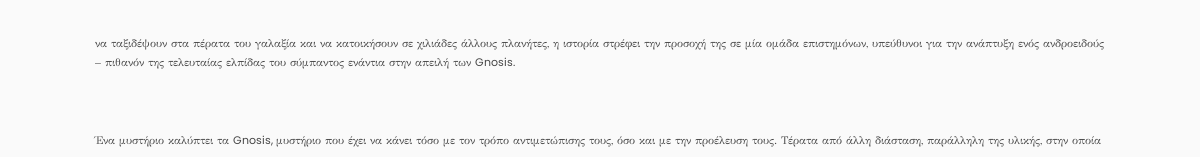να ταξιδέψουν στα πέρατα του γαλαξία και να κατοικήσουν σε χιλιάδες άλλους πλανήτες, η ιστορία στρέφει την προσοχή της σε μία ομάδα επιστημόνων, υπεύθυνοι για την ανάπτυξη ενός ανδροειδούς – πιθανόν της τελευταίας ελπίδας του σύμπαντος ενάντια στην απειλή των Gnosis.



Ένα μυστήριο καλύπτει τα Gnosis, μυστήριο που έχει να κάνει τόσο με τον τρόπο αντιμετώπισης τους, όσο και με την προέλευση τους. Τέρατα από άλλη διάσταση, παράλληλη της υλικής, στην οποία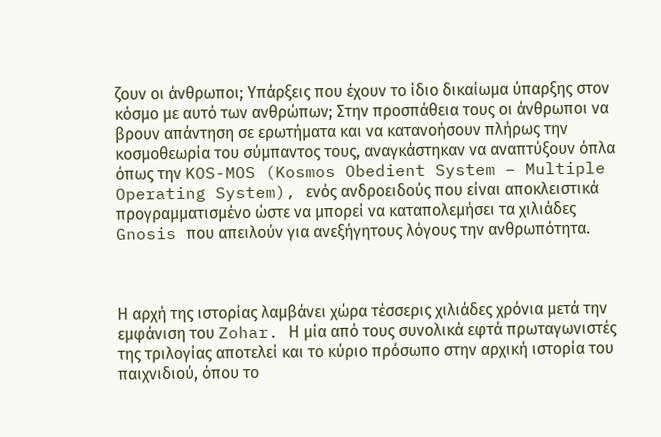ζουν οι άνθρωποι; Υπάρξεις που έχουν το ίδιο δικαίωμα ύπαρξης στον κόσμο με αυτό των ανθρώπων; Στην προσπάθεια τους οι άνθρωποι να βρουν απάντηση σε ερωτήματα και να κατανοήσουν πλήρως την κοσμοθεωρία του σύμπαντος τους, αναγκάστηκαν να αναπτύξουν όπλα όπως την KOS-MOS (Kosmos Obedient System – Multiple Operating System), ενός ανδροειδούς που είναι αποκλειστικά προγραμματισμένο ώστε να μπορεί να καταπολεμήσει τα χιλιάδες Gnosis που απειλούν για ανεξήγητους λόγους την ανθρωπότητα.



Η αρχή της ιστορίας λαμβάνει χώρα τέσσερις χιλιάδες χρόνια μετά την εμφάνιση του Zohar. Η μία από τους συνολικά εφτά πρωταγωνιστές της τριλογίας αποτελεί και το κύριο πρόσωπο στην αρχική ιστορία του παιχνιδιού, όπου το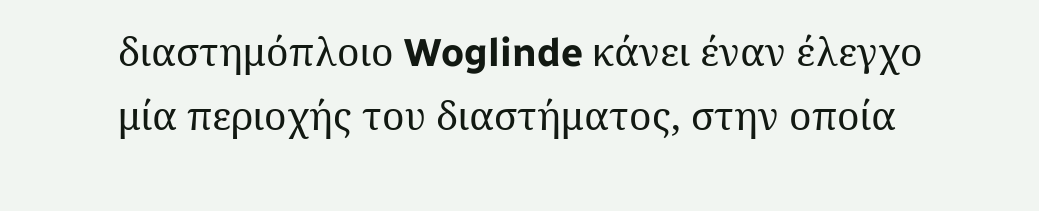διαστημόπλοιο Woglinde κάνει έναν έλεγχο μία περιοχής του διαστήματος, στην οποία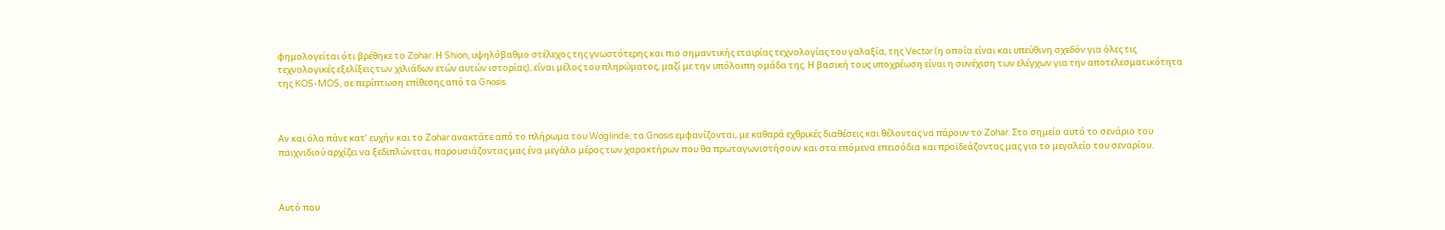φημολογείται ότι βρέθηκε το Zohar. Η Shion, υψηλόβαθμο στέλεχος της γνωστότερης και πιο σημαντικής εταιρίας τεχνολογίας του γαλαξία, της Vector (η οποία είναι και υπεύθινη σχεδόν για όλες τις τεχνολογικές εξελίξεις των χιλιάδων ετών αυτών ιστορίας), είναι μέλος του πληρώματος, μαζί με την υπόλοιπη ομάδα της. Η βασική τους υποχρέωση είναι η συνέχιση των ελέγχων για την αποτελεσματικότητα της KOS-MOS, σε περίπτωση επίθεσης από τα Gnosis.



Αν και όλα πάνε κατ’ ευχήν και το Zohar ανακτάτε από το πλήρωμα του Woglinde, τα Gnosis εμφανίζονται, με καθαρά εχθρικές διαθέσεις και θέλοντας να πάρουν το Zohar. Στο σημείο αυτό το σενάριο του παιχνιδιού αρχίζει να ξεδιπλώνεται, παρουσιάζοντας μας ένα μεγάλο μέρος των χαρακτήρων που θα πρωταγωνιστήσουν και στα επόμενα επεισόδια και προϊδεάζοντας μας για το μεγαλείο του σεναρίου.



Αυτό που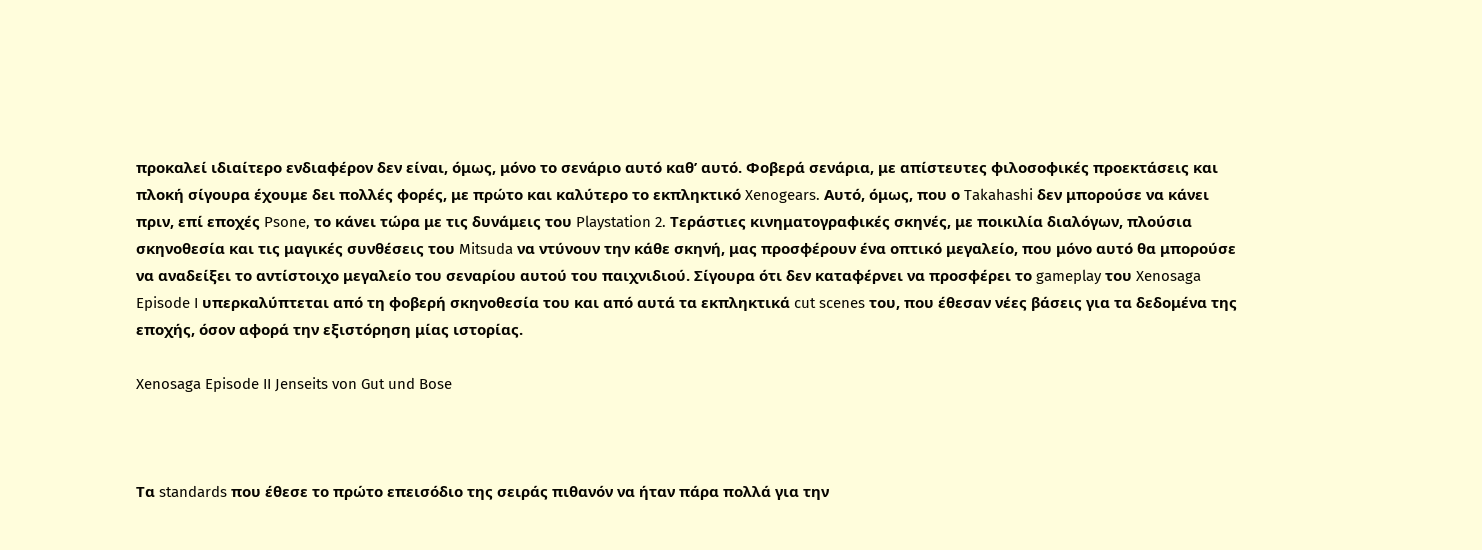προκαλεί ιδιαίτερο ενδιαφέρον δεν είναι, όμως, μόνο το σενάριο αυτό καθ’ αυτό. Φοβερά σενάρια, με απίστευτες φιλοσοφικές προεκτάσεις και πλοκή σίγουρα έχουμε δει πολλές φορές, με πρώτο και καλύτερο το εκπληκτικό Xenogears. Αυτό, όμως, που ο Takahashi δεν μπορούσε να κάνει πριν, επί εποχές Psone, το κάνει τώρα με τις δυνάμεις του Playstation 2. Τεράστιες κινηματογραφικές σκηνές, με ποικιλία διαλόγων, πλούσια σκηνοθεσία και τις μαγικές συνθέσεις του Mitsuda να ντύνουν την κάθε σκηνή, μας προσφέρουν ένα οπτικό μεγαλείο, που μόνο αυτό θα μπορούσε να αναδείξει το αντίστοιχο μεγαλείο του σεναρίου αυτού του παιχνιδιού. Σίγουρα ότι δεν καταφέρνει να προσφέρει το gameplay του Xenosaga Episode I υπερκαλύπτεται από τη φοβερή σκηνοθεσία του και από αυτά τα εκπληκτικά cut scenes του, που έθεσαν νέες βάσεις για τα δεδομένα της εποχής, όσον αφορά την εξιστόρηση μίας ιστορίας.

Xenosaga Episode II Jenseits von Gut und Bose



Τα standards που έθεσε το πρώτο επεισόδιο της σειράς πιθανόν να ήταν πάρα πολλά για την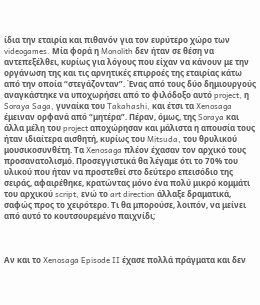ίδια την εταιρία και πιθανόν για τον ευρύτερο χώρο των videogames. Μία φορά η Monolith δεν ήταν σε θέση να αντεπεξέλθει, κυρίως για λόγους που είχαν να κάνουν με την οργάνωση της και τις αρνητικές επιρροές της εταιρίας κάτω από την οποία “στεγάζονταν”. Ένας από τους δύο δημιουργούς αναγκάστηκε να υποχωρήσει από το φιλόδοξο αυτό project, η Soraya Saga, γυναίκα του Takahashi, και έτσι τα Xenosaga έμειναν ορφανά από “μητέρα”. Πέραν, όμως, της Soraya και άλλα μέλη του project αποχώρησαν και μάλιστα η απουσία τους ήταν ιδιαίτερα αισθητή, κυρίως του Mitsuda, του θρυλικού μουσικοσυνθέτη. Τα Xenosaga πλέον έχασαν τον αρχικό τους προσανατολισμό. Προσεγγιστικά θα λέγαμε ότι το 70% του υλικού που ήταν να προστεθεί στο δεύτερο επεισόδιο της σειράς, αφαιρέθηκε, κρατώντας μόνο ένα πολύ μικρό κομμάτι του αρχικού script, ενώ το art direction άλλαξε δραματικά, σαφώς προς το χειρότερο. Τι θα μπορούσε, λοιπόν, να μείνει από αυτό το κουτσουρεμένο παιχνίδι;



Αν και το Xenosaga Episode II έχασε πολλά πράγματα και δεν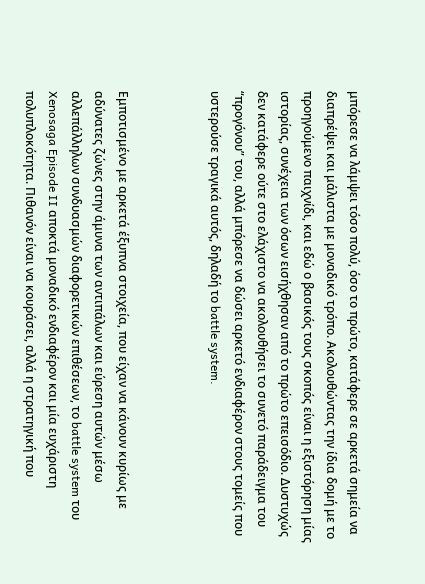μπόρεσε να λάμψει τόσο πολύ, όσο το πρώτο, κατάφερε σε αρκετά σημεία να διαπρέψει και μάλιστα με μοναδικό τρόπο. Ακολουθώντας την ίδια δομή με το προηγούμενο παιχνίδι, και εδώ ο βασικός τους σκοπός είναι η εξιστόρηση μίας ιστορίας, συνέχεια των όσων εισήχθησαν από το πρώτο επεισόδιο. Δυστυχώς δεν κατάφερε ούτε στο ελάχιστο να ακολουθήσει το συνετό παράδειγμα του “προγόνου” του, αλλά μπόρεσε να δώσει αρκετό ενδιαφέρον στους τομείς που υστερούσε τραγικά αυτός, δηλαδή το battle system.



Εμποτισμένο με αρκετά έξυπνα στοιχεία, που είχαν να κάνουν κυρίως με αδύνατες ζώνες στην άμυνα των αντιπάλων και εύρεση αυτών μέσω αλλεπάλληλων συνδυασμών διαφορετικών επιθέσεων, το battle system του Xenosaga Episode II αποκτά μοναδικό ενδιαφέρον και μία ευχάριστη πολυπλοκότητα. Πιθανόν είναι να κουράσει, αλλά η στρατηγική που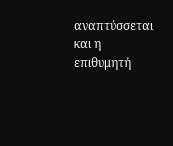αναπτύσσεται και η επιθυμητή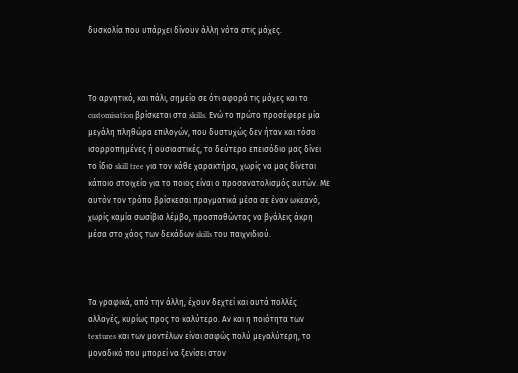δυσκολία που υπάρχει δίνουν άλλη νότα στις μάχες.



Το αρνητικό, και πάλι, σημείο σε ότι αφορά τις μάχες και το customisation βρίσκεται στα skills. Ενώ το πρώτο προσέφερε μία μεγάλη πληθώρα επιλογών, που δυστυχώς δεν ήταν και τόσο ισορροπημένες ή ουσιαστικές, το δεύτερο επεισόδιο μας δίνει το ίδιο skill tree για τον κάθε χαρακτήρα, χωρίς να μας δίνεται κάποιο στοιχείο για το ποιος είναι ο προσανατολισμός αυτών. Με αυτόν τον τρόπο βρίσκεσαι πραγματικά μέσα σε έναν ωκεανό, χωρίς καμία σωσίβια λέμβο, προσπαθώντας να βγάλεις άκρη μέσα στο χάος των δεκάδων skills του παιχνιδιού.



Τα γραφικά, από την άλλη, έχουν δεχτεί και αυτά πολλές αλλαγές, κυρίως προς το καλύτερο. Αν και η ποιότητα των textures και των μοντέλων είναι σαφώς πολύ μεγαλύτερη, το μοναδικό που μπορεί να ξενίσει στον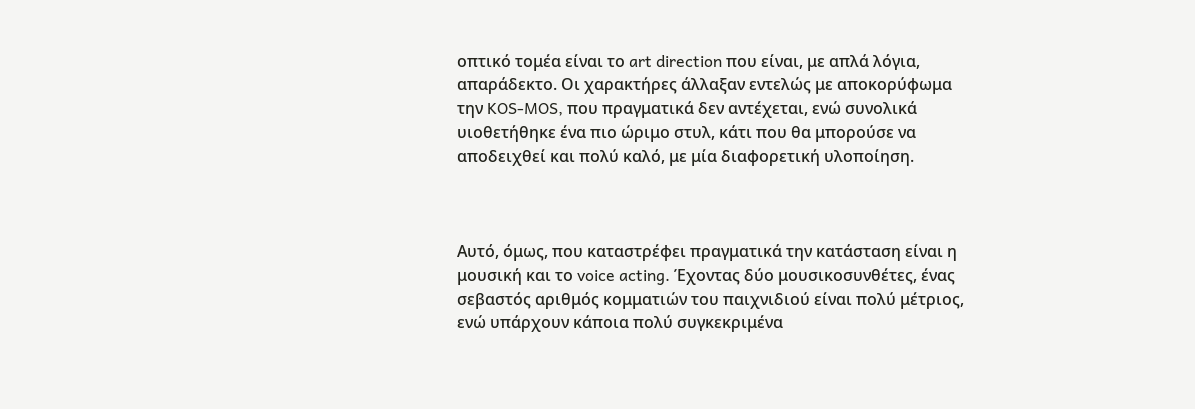οπτικό τομέα είναι το art direction που είναι, με απλά λόγια, απαράδεκτο. Οι χαρακτήρες άλλαξαν εντελώς με αποκορύφωμα την KOS-MOS, που πραγματικά δεν αντέχεται, ενώ συνολικά υιοθετήθηκε ένα πιο ώριμο στυλ, κάτι που θα μπορούσε να αποδειχθεί και πολύ καλό, με μία διαφορετική υλοποίηση.



Αυτό, όμως, που καταστρέφει πραγματικά την κατάσταση είναι η μουσική και το voice acting. Έχοντας δύο μουσικοσυνθέτες, ένας σεβαστός αριθμός κομματιών του παιχνιδιού είναι πολύ μέτριος, ενώ υπάρχουν κάποια πολύ συγκεκριμένα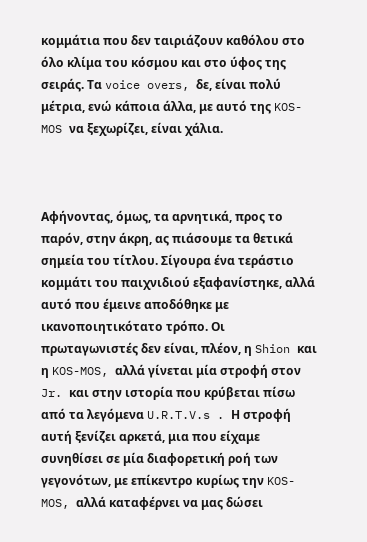κομμάτια που δεν ταιριάζουν καθόλου στο όλο κλίμα του κόσμου και στο ύφος της σειράς. Τα voice overs, δε, είναι πολύ μέτρια, ενώ κάποια άλλα, με αυτό της KOS-MOS να ξεχωρίζει, είναι χάλια.



Αφήνοντας, όμως, τα αρνητικά, προς το παρόν, στην άκρη, ας πιάσουμε τα θετικά σημεία του τίτλου. Σίγουρα ένα τεράστιο κομμάτι του παιχνιδιού εξαφανίστηκε, αλλά αυτό που έμεινε αποδόθηκε με ικανοποιητικότατο τρόπο. Οι πρωταγωνιστές δεν είναι, πλέον, η Shion και η KOS-MOS, αλλά γίνεται μία στροφή στον Jr. και στην ιστορία που κρύβεται πίσω από τα λεγόμενα U.R.T.V.s . Η στροφή αυτή ξενίζει αρκετά, μια που είχαμε συνηθίσει σε μία διαφορετική ροή των γεγονότων, με επίκεντρο κυρίως την KOS-MOS, αλλά καταφέρνει να μας δώσει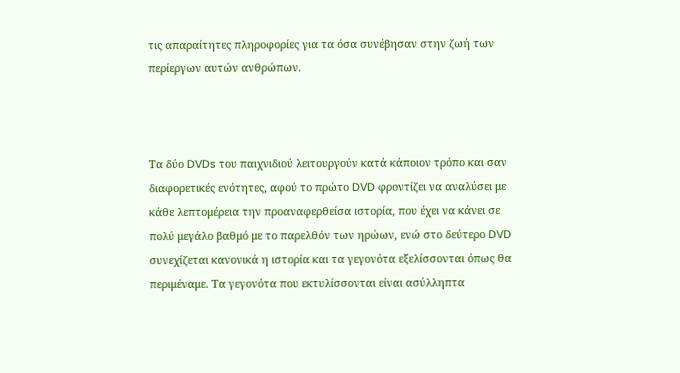τις απαραίτητες πληροφορίες για τα όσα συνέβησαν στην ζωή των περίεργων αυτών ανθρώπων.



Τα δύο DVDs του παιχνιδιού λειτουργούν κατά κάποιον τρόπο και σαν διαφορετικές ενότητες, αφού το πρώτο DVD φροντίζει να αναλύσει με κάθε λεπτομέρεια την προαναφερθείσα ιστορία, που έχει να κάνει σε πολύ μεγάλο βαθμό με το παρελθόν των ηρώων, ενώ στο δεύτερο DVD συνεχίζεται κανονικά η ιστορία και τα γεγονότα εξελίσσονται όπως θα περιμέναμε. Τα γεγονότα που εκτυλίσσονται είναι ασύλληπτα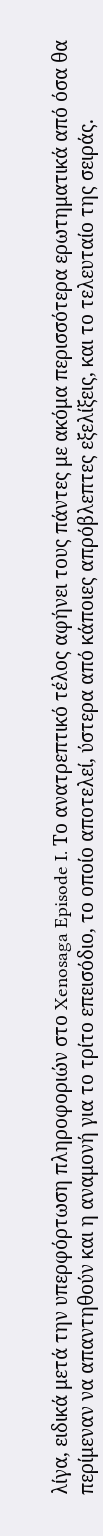λίγα, ειδικά μετά την υπερφόρτωση πληροφοριών στο Xenosaga Episode I. Το ανατρεπτικό τέλος αφήνει τους πάντες με ακόμα περισσότερα ερωτηματικά από όσα θα περίμεναν να απαντηθούν και η αναμονή για το τρίτο επεισόδιο, το οποίο αποτελεί, ύστερα από κάποιες απρόβλεπτες εξελίξεις, και το τελευταίο της σειράς.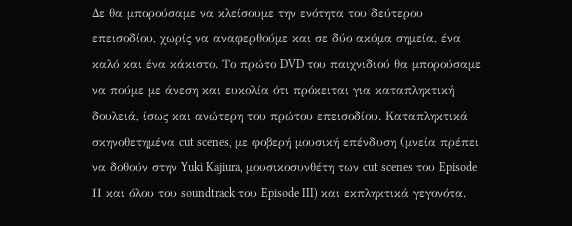Δε θα μπορούσαμε να κλείσουμε την ενότητα του δεύτερου επεισοδίου, χωρίς να αναφερθούμε και σε δύο ακόμα σημεία, ένα καλό και ένα κάκιστο. Το πρώτο DVD του παιχνιδιού θα μπορούσαμε να πούμε με άνεση και ευκολία ότι πρόκειται για καταπληκτική δουλειά, ίσως και ανώτερη του πρώτου επεισοδίου. Καταπληκτικά σκηνοθετημένα cut scenes, με φοβερή μουσική επένδυση (μνεία πρέπει να δοθούν στην Yuki Kajiura, μουσικοσυνθέτη των cut scenes του Episode ΙΙ και όλου του soundtrack του Episode III) και εκπληκτικά γεγονότα.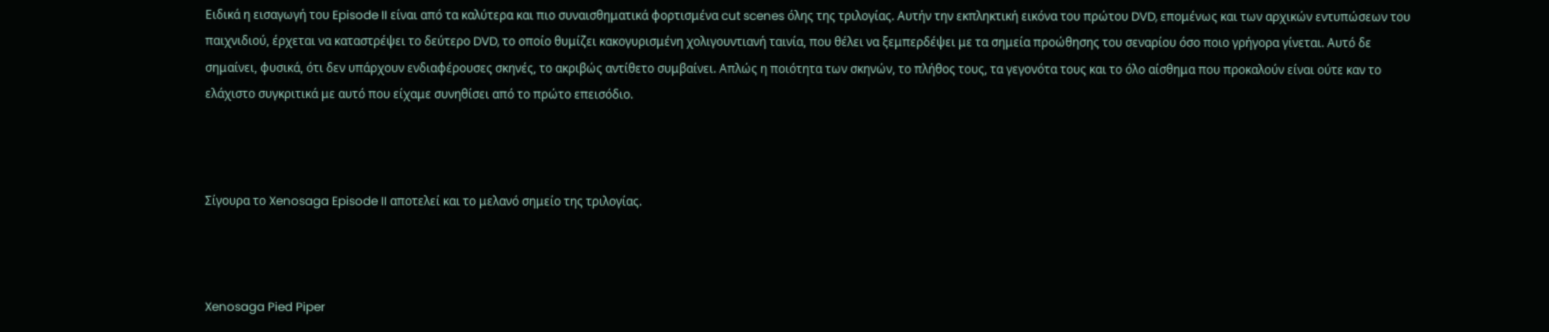Ειδικά η εισαγωγή του Episode II είναι από τα καλύτερα και πιο συναισθηματικά φορτισμένα cut scenes όλης της τριλογίας. Αυτήν την εκπληκτική εικόνα του πρώτου DVD, επομένως και των αρχικών εντυπώσεων του παιχνιδιού, έρχεται να καταστρέψει το δεύτερο DVD, το οποίο θυμίζει κακογυρισμένη χολιγουντιανή ταινία, που θέλει να ξεμπερδέψει με τα σημεία προώθησης του σεναρίου όσο ποιο γρήγορα γίνεται. Αυτό δε σημαίνει, φυσικά, ότι δεν υπάρχουν ενδιαφέρουσες σκηνές, το ακριβώς αντίθετο συμβαίνει. Απλώς η ποιότητα των σκηνών, το πλήθος τους, τα γεγονότα τους και το όλο αίσθημα που προκαλούν είναι ούτε καν το ελάχιστο συγκριτικά με αυτό που είχαμε συνηθίσει από το πρώτο επεισόδιο.



Σίγουρα το Xenosaga Episode II αποτελεί και το μελανό σημείο της τριλογίας.



Xenosaga Pied Piper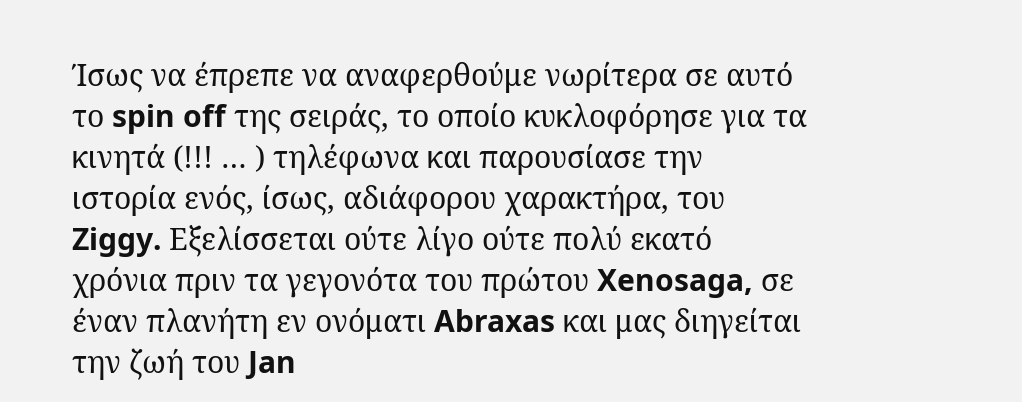Ίσως να έπρεπε να αναφερθούμε νωρίτερα σε αυτό το spin off της σειράς, το οποίο κυκλοφόρησε για τα κινητά (!!! … ) τηλέφωνα και παρουσίασε την ιστορία ενός, ίσως, αδιάφορου χαρακτήρα, του Ziggy. Εξελίσσεται ούτε λίγο ούτε πολύ εκατό χρόνια πριν τα γεγονότα του πρώτου Xenosaga, σε έναν πλανήτη εν ονόματι Abraxas και μας διηγείται την ζωή του Jan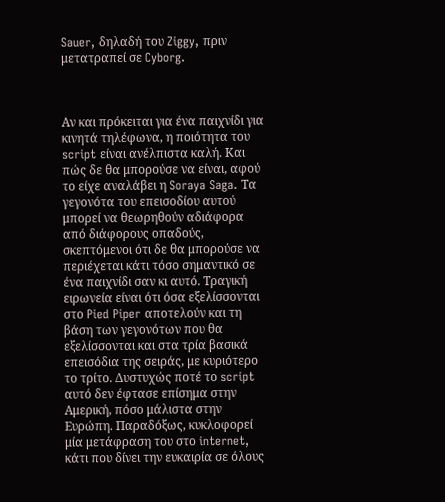Sauer, δηλαδή του Ziggy, πριν μετατραπεί σε Cyborg.



Αν και πρόκειται για ένα παιχνίδι για κινητά τηλέφωνα, η ποιότητα του script είναι ανέλπιστα καλή. Και πώς δε θα μπορούσε να είναι, αφού το είχε αναλάβει η Soraya Saga. Τα γεγονότα του επεισοδίου αυτού μπορεί να θεωρηθούν αδιάφορα από διάφορους οπαδούς, σκεπτόμενοι ότι δε θα μπορούσε να περιέχεται κάτι τόσο σημαντικό σε ένα παιχνίδι σαν κι αυτό. Τραγική ειρωνεία είναι ότι όσα εξελίσσονται στο Pied Piper αποτελούν και τη βάση των γεγονότων που θα εξελίσσονται και στα τρία βασικά επεισόδια της σειράς, με κυριότερο το τρίτο. Δυστυχώς ποτέ το script αυτό δεν έφτασε επίσημα στην Αμερική, πόσο μάλιστα στην Ευρώπη. Παραδόξως, κυκλοφορεί μία μετάφραση του στο internet, κάτι που δίνει την ευκαιρία σε όλους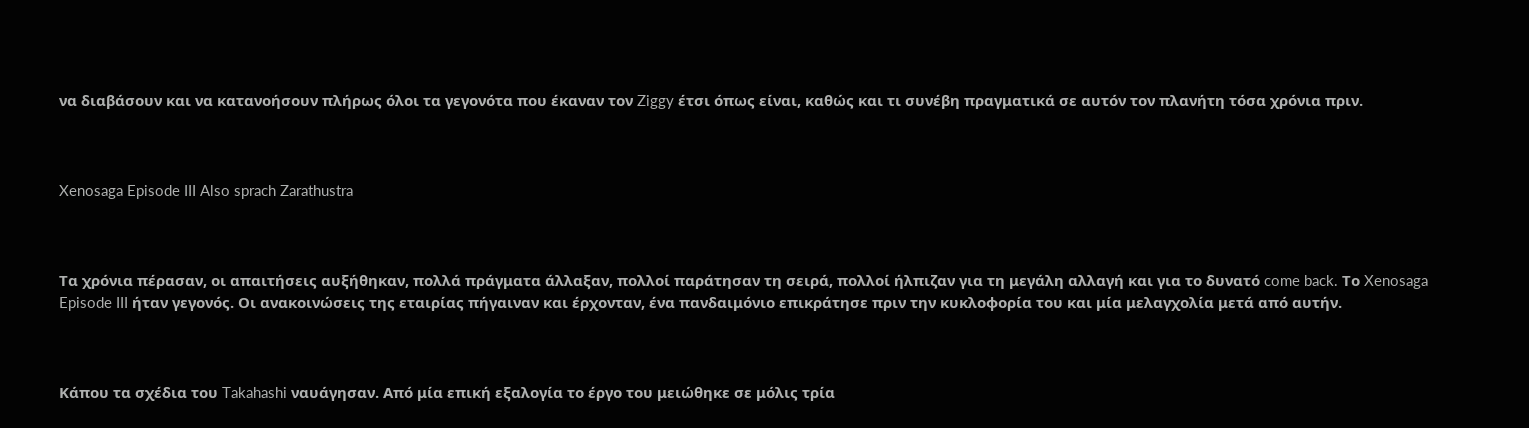να διαβάσουν και να κατανοήσουν πλήρως όλοι τα γεγονότα που έκαναν τον Ziggy έτσι όπως είναι, καθώς και τι συνέβη πραγματικά σε αυτόν τον πλανήτη τόσα χρόνια πριν.



Xenosaga Episode III Also sprach Zarathustra



Τα χρόνια πέρασαν, οι απαιτήσεις αυξήθηκαν, πολλά πράγματα άλλαξαν, πολλοί παράτησαν τη σειρά, πολλοί ήλπιζαν για τη μεγάλη αλλαγή και για το δυνατό come back. Το Xenosaga Episode III ήταν γεγονός. Οι ανακοινώσεις της εταιρίας πήγαιναν και έρχονταν, ένα πανδαιμόνιο επικράτησε πριν την κυκλοφορία του και μία μελαγχολία μετά από αυτήν.



Κάπου τα σχέδια του Takahashi ναυάγησαν. Από μία επική εξαλογία το έργο του μειώθηκε σε μόλις τρία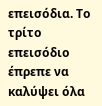επεισόδια. Το τρίτο επεισόδιο έπρεπε να καλύψει όλα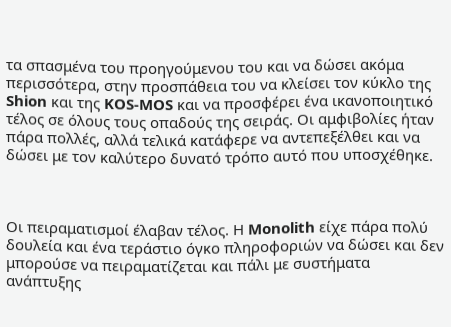τα σπασμένα του προηγούμενου του και να δώσει ακόμα περισσότερα, στην προσπάθεια του να κλείσει τον κύκλο της Shion και της KOS-MOS και να προσφέρει ένα ικανοποιητικό τέλος σε όλους τους οπαδούς της σειράς. Οι αμφιβολίες ήταν πάρα πολλές, αλλά τελικά κατάφερε να αντεπεξέλθει και να δώσει με τον καλύτερο δυνατό τρόπο αυτό που υποσχέθηκε.



Οι πειραματισμοί έλαβαν τέλος. Η Monolith είχε πάρα πολύ δουλεία και ένα τεράστιο όγκο πληροφοριών να δώσει και δεν μπορούσε να πειραματίζεται και πάλι με συστήματα ανάπτυξης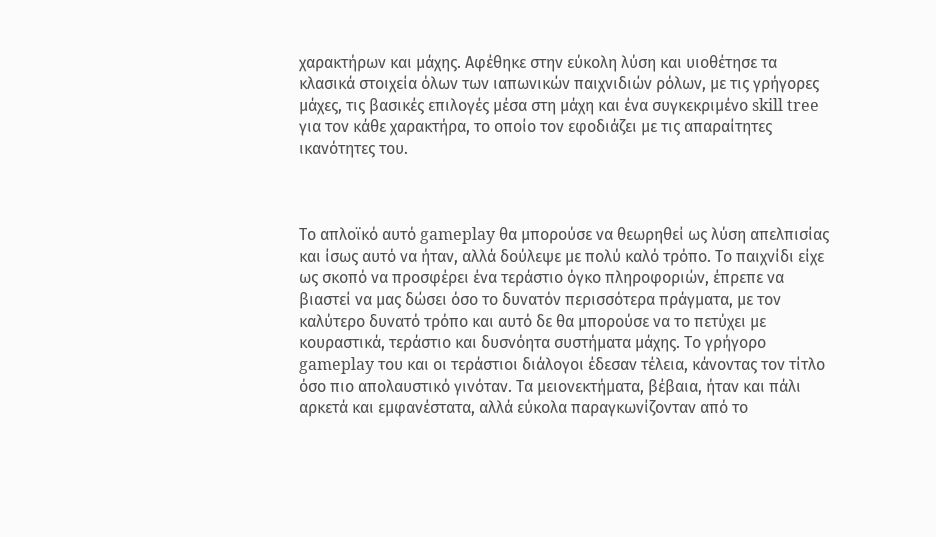χαρακτήρων και μάχης. Αφέθηκε στην εύκολη λύση και υιοθέτησε τα κλασικά στοιχεία όλων των ιαπωνικών παιχνιδιών ρόλων, με τις γρήγορες μάχες, τις βασικές επιλογές μέσα στη μάχη και ένα συγκεκριμένο skill tree για τον κάθε χαρακτήρα, το οποίο τον εφοδιάζει με τις απαραίτητες ικανότητες του.



Το απλοϊκό αυτό gameplay θα μπορούσε να θεωρηθεί ως λύση απελπισίας και ίσως αυτό να ήταν, αλλά δούλεψε με πολύ καλό τρόπο. Το παιχνίδι είχε ως σκοπό να προσφέρει ένα τεράστιο όγκο πληροφοριών, έπρεπε να βιαστεί να μας δώσει όσο το δυνατόν περισσότερα πράγματα, με τον καλύτερο δυνατό τρόπο και αυτό δε θα μπορούσε να το πετύχει με κουραστικά, τεράστιο και δυσνόητα συστήματα μάχης. Το γρήγορο gameplay του και οι τεράστιοι διάλογοι έδεσαν τέλεια, κάνοντας τον τίτλο όσο πιο απολαυστικό γινόταν. Τα μειονεκτήματα, βέβαια, ήταν και πάλι αρκετά και εμφανέστατα, αλλά εύκολα παραγκωνίζονταν από το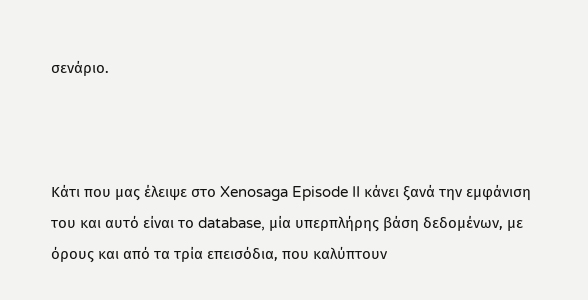σενάριο.



Κάτι που μας έλειψε στο Xenosaga Episode II κάνει ξανά την εμφάνιση του και αυτό είναι το database, μία υπερπλήρης βάση δεδομένων, με όρους και από τα τρία επεισόδια, που καλύπτουν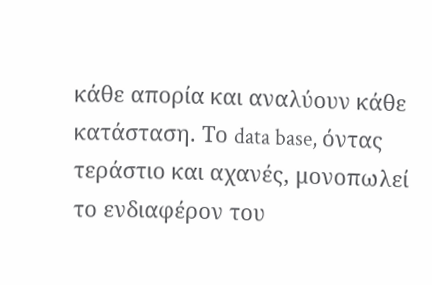κάθε απορία και αναλύουν κάθε κατάσταση. Το data base, όντας τεράστιο και αχανές, μονοπωλεί το ενδιαφέρον του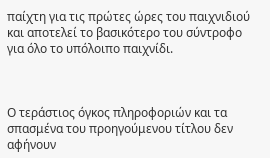παίχτη για τις πρώτες ώρες του παιχνιδιού και αποτελεί το βασικότερο του σύντροφο για όλο το υπόλοιπο παιχνίδι.



Ο τεράστιος όγκος πληροφοριών και τα σπασμένα του προηγούμενου τίτλου δεν αφήνουν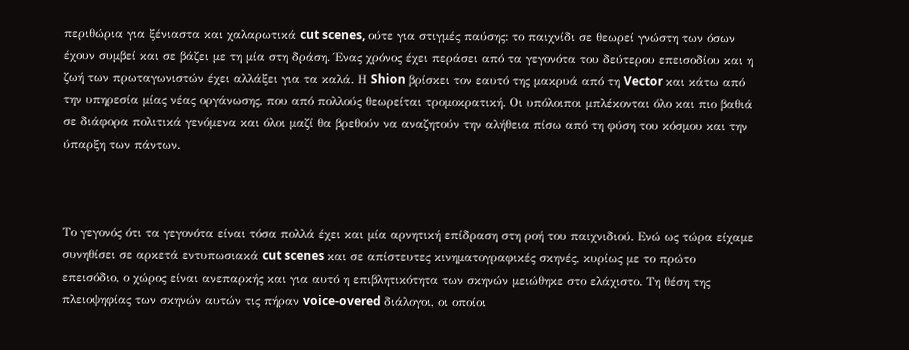περιθώρια για ξένιαστα και χαλαρωτικά cut scenes, ούτε για στιγμές παύσης: το παιχνίδι σε θεωρεί γνώστη των όσων έχουν συμβεί και σε βάζει με τη μία στη δράση. Ένας χρόνος έχει περάσει από τα γεγονότα του δεύτερου επεισοδίου και η ζωή των πρωταγωνιστών έχει αλλάξει για τα καλά. Η Shion βρίσκει τον εαυτό της μακρυά από τη Vector και κάτω από την υπηρεσία μίας νέας οργάνωσης, που από πολλούς θεωρείται τρομοκρατική. Οι υπόλοιποι μπλέκονται όλο και πιο βαθιά σε διάφορα πολιτικά γενόμενα και όλοι μαζί θα βρεθούν να αναζητούν την αλήθεια πίσω από τη φύση του κόσμου και την ύπαρξη των πάντων.



Το γεγονός ότι τα γεγονότα είναι τόσα πολλά έχει και μία αρνητική επίδραση στη ροή του παιχνιδιού. Ενώ ως τώρα είχαμε συνηθίσει σε αρκετά εντυπωσιακά cut scenes και σε απίστευτες κινηματογραφικές σκηνές, κυρίως με το πρώτο επεισόδιο, ο χώρος είναι ανεπαρκής και για αυτό η επιβλητικότητα των σκηνών μειώθηκε στο ελάχιστο. Τη θέση της πλειοψηφίας των σκηνών αυτών τις πήραν voice-overed διάλογοι, οι οποίοι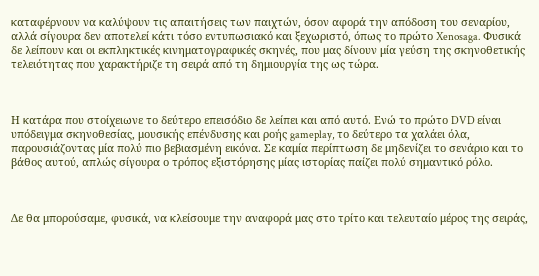καταφέρνουν να καλύψουν τις απαιτήσεις των παιχτών, όσον αφορά την απόδοση του σεναρίου, αλλά σίγουρα δεν αποτελεί κάτι τόσο εντυπωσιακό και ξεχωριστό, όπως το πρώτο Xenosaga. Φυσικά δε λείπουν και οι εκπληκτικές κινηματογραφικές σκηνές, που μας δίνουν μία γεύση της σκηνοθετικής τελειότητας που χαρακτήριζε τη σειρά από τη δημιουργία της ως τώρα.



Η κατάρα που στοίχειωνε το δεύτερο επεισόδιο δε λείπει και από αυτό. Ενώ το πρώτο DVD είναι υπόδειγμα σκηνοθεσίας, μουσικής επένδυσης και ροής gameplay, το δεύτερο τα χαλάει όλα, παρουσιάζοντας μία πολύ πιο βεβιασμένη εικόνα. Σε καμία περίπτωση δε μηδενίζει το σενάριο και το βάθος αυτού, απλώς σίγουρα ο τρόπος εξιστόρησης μίας ιστορίας παίζει πολύ σημαντικό ρόλο.



Δε θα μπορούσαμε, φυσικά, να κλείσουμε την αναφορά μας στο τρίτο και τελευταίο μέρος της σειράς,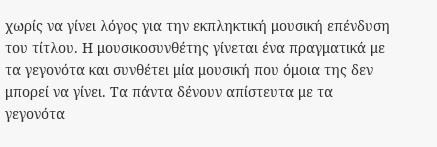χωρίς να γίνει λόγος για την εκπληκτική μουσική επένδυση του τίτλου. Η μουσικοσυνθέτης γίνεται ένα πραγματικά με τα γεγονότα και συνθέτει μία μουσική που όμοια της δεν μπορεί να γίνει. Τα πάντα δένουν απίστευτα με τα γεγονότα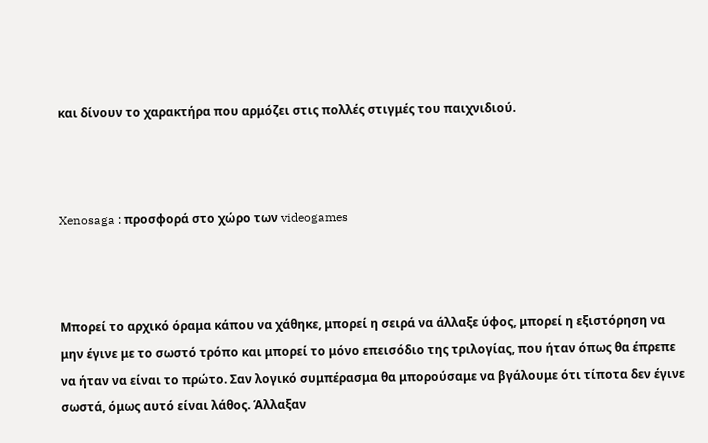και δίνουν το χαρακτήρα που αρμόζει στις πολλές στιγμές του παιχνιδιού.



Xenosaga : προσφορά στο χώρο των videogames



Μπορεί το αρχικό όραμα κάπου να χάθηκε, μπορεί η σειρά να άλλαξε ύφος, μπορεί η εξιστόρηση να μην έγινε με το σωστό τρόπο και μπορεί το μόνο επεισόδιο της τριλογίας, που ήταν όπως θα έπρεπε να ήταν να είναι το πρώτο. Σαν λογικό συμπέρασμα θα μπορούσαμε να βγάλουμε ότι τίποτα δεν έγινε σωστά, όμως αυτό είναι λάθος. Άλλαξαν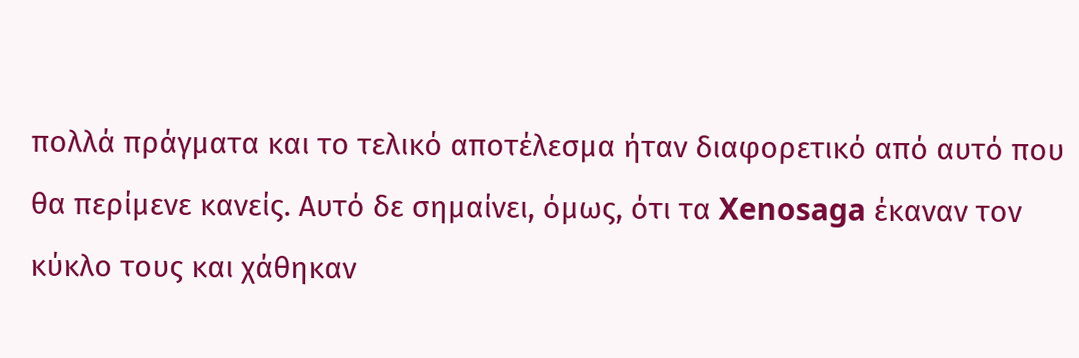πολλά πράγματα και το τελικό αποτέλεσμα ήταν διαφορετικό από αυτό που θα περίμενε κανείς. Αυτό δε σημαίνει, όμως, ότι τα Xenosaga έκαναν τον κύκλο τους και χάθηκαν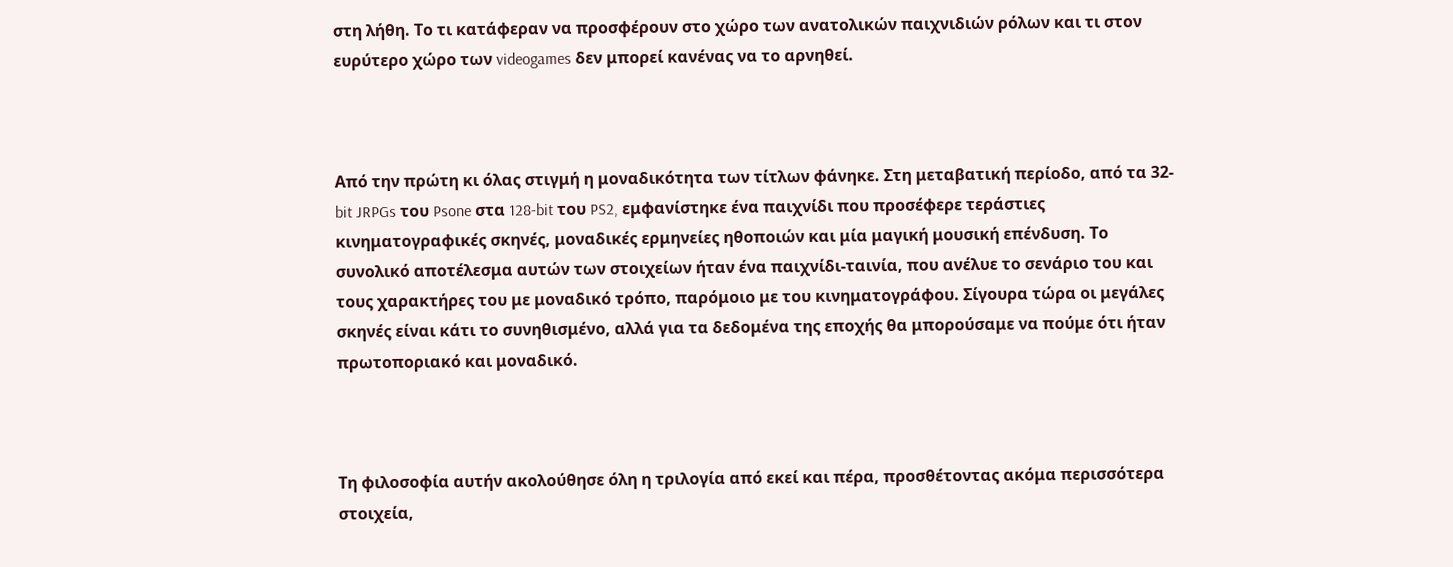στη λήθη. Το τι κατάφεραν να προσφέρουν στο χώρο των ανατολικών παιχνιδιών ρόλων και τι στον ευρύτερο χώρο των videogames δεν μπορεί κανένας να το αρνηθεί.



Από την πρώτη κι όλας στιγμή η μοναδικότητα των τίτλων φάνηκε. Στη μεταβατική περίοδο, από τα 32-bit JRPGs του Psone στα 128-bit του PS2, εμφανίστηκε ένα παιχνίδι που προσέφερε τεράστιες κινηματογραφικές σκηνές, μοναδικές ερμηνείες ηθοποιών και μία μαγική μουσική επένδυση. Το συνολικό αποτέλεσμα αυτών των στοιχείων ήταν ένα παιχνίδι-ταινία, που ανέλυε το σενάριο του και τους χαρακτήρες του με μοναδικό τρόπο, παρόμοιο με του κινηματογράφου. Σίγουρα τώρα οι μεγάλες σκηνές είναι κάτι το συνηθισμένο, αλλά για τα δεδομένα της εποχής θα μπορούσαμε να πούμε ότι ήταν πρωτοποριακό και μοναδικό.



Τη φιλοσοφία αυτήν ακολούθησε όλη η τριλογία από εκεί και πέρα, προσθέτοντας ακόμα περισσότερα στοιχεία,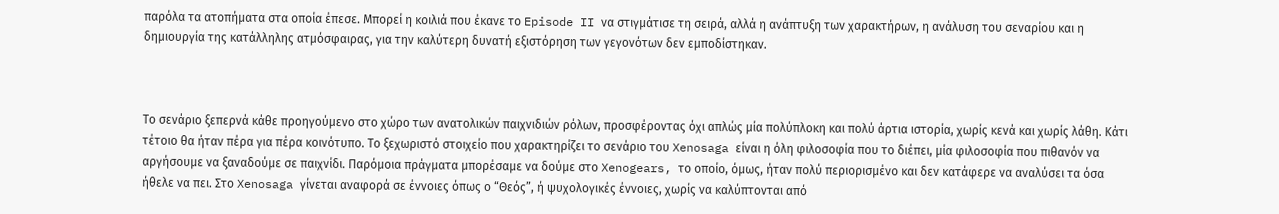παρόλα τα ατοπήματα στα οποία έπεσε. Μπορεί η κοιλιά που έκανε το Episode II να στιγμάτισε τη σειρά, αλλά η ανάπτυξη των χαρακτήρων, η ανάλυση του σεναρίου και η δημιουργία της κατάλληλης ατμόσφαιρας, για την καλύτερη δυνατή εξιστόρηση των γεγονότων δεν εμποδίστηκαν.



Το σενάριο ξεπερνά κάθε προηγούμενο στο χώρο των ανατολικών παιχνιδιών ρόλων, προσφέροντας όχι απλώς μία πολύπλοκη και πολύ άρτια ιστορία, χωρίς κενά και χωρίς λάθη. Κάτι τέτοιο θα ήταν πέρα για πέρα κοινότυπο. Το ξεχωριστό στοιχείο που χαρακτηρίζει το σενάριο του Xenosaga είναι η όλη φιλοσοφία που το διέπει, μία φιλοσοφία που πιθανόν να αργήσουμε να ξαναδούμε σε παιχνίδι. Παρόμοια πράγματα μπορέσαμε να δούμε στο Xenogears, το οποίο, όμως, ήταν πολύ περιορισμένο και δεν κατάφερε να αναλύσει τα όσα ήθελε να πει. Στο Xenosaga γίνεται αναφορά σε έννοιες όπως ο “Θεός”, ή ψυχολογικές έννοιες, χωρίς να καλύπτονται από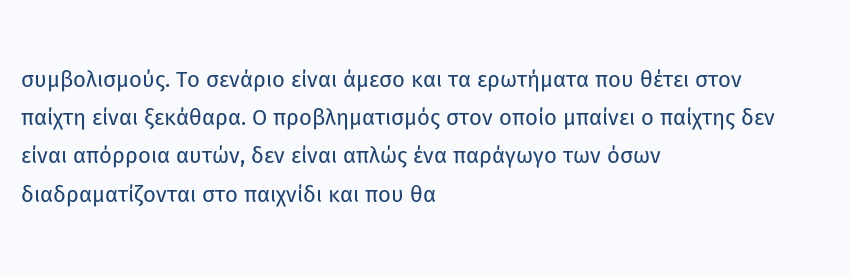συμβολισμούς. Το σενάριο είναι άμεσο και τα ερωτήματα που θέτει στον παίχτη είναι ξεκάθαρα. Ο προβληματισμός στον οποίο μπαίνει ο παίχτης δεν είναι απόρροια αυτών, δεν είναι απλώς ένα παράγωγο των όσων διαδραματίζονται στο παιχνίδι και που θα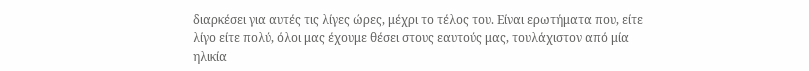διαρκέσει για αυτές τις λίγες ώρες, μέχρι το τέλος του. Είναι ερωτήματα που, είτε λίγο είτε πολύ, όλοι μας έχουμε θέσει στους εαυτούς μας, τουλάχιστον από μία ηλικία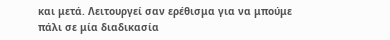και μετά. Λειτουργεί σαν ερέθισμα για να μπούμε πάλι σε μία διαδικασία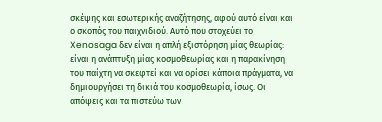σκέψης και εσωτερικής αναζήτησης, αφού αυτό είναι και ο σκοπός του παιχνιδιού. Αυτό που στοχεύει το Xenosaga δεν είναι η απλή εξιστόρηση μίας θεωρίας: είναι η ανάπτυξη μίας κοσμοθεωρίας και η παρακίνηση του παίχτη να σκεφτεί και να ορίσει κάποια πράγματα, να δημιουργήσει τη δικιά του κοσμοθεωρία, ίσως. Οι απόψεις και τα πιστεύω των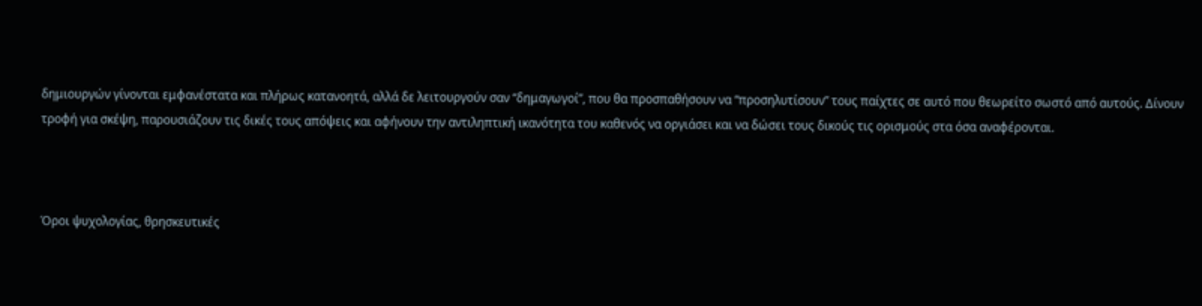δημιουργών γίνονται εμφανέστατα και πλήρως κατανοητά, αλλά δε λειτουργούν σαν “δημαγωγοί”, που θα προσπαθήσουν να “προσηλυτίσουν” τους παίχτες σε αυτό που θεωρείτο σωστό από αυτούς. Δίνουν τροφή για σκέψη, παρουσιάζουν τις δικές τους απόψεις και αφήνουν την αντιληπτική ικανότητα του καθενός να οργιάσει και να δώσει τους δικούς τις ορισμούς στα όσα αναφέρονται.



Όροι ψυχολογίας, θρησκευτικές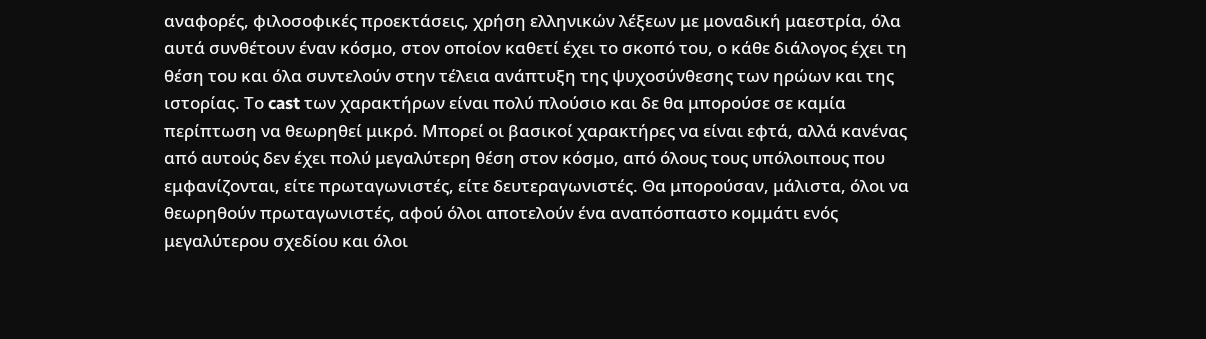αναφορές, φιλοσοφικές προεκτάσεις, χρήση ελληνικών λέξεων με μοναδική μαεστρία, όλα αυτά συνθέτουν έναν κόσμο, στον οποίον καθετί έχει το σκοπό του, ο κάθε διάλογος έχει τη θέση του και όλα συντελούν στην τέλεια ανάπτυξη της ψυχοσύνθεσης των ηρώων και της ιστορίας. Το cast των χαρακτήρων είναι πολύ πλούσιο και δε θα μπορούσε σε καμία περίπτωση να θεωρηθεί μικρό. Μπορεί οι βασικοί χαρακτήρες να είναι εφτά, αλλά κανένας από αυτούς δεν έχει πολύ μεγαλύτερη θέση στον κόσμο, από όλους τους υπόλοιπους που εμφανίζονται, είτε πρωταγωνιστές, είτε δευτεραγωνιστές. Θα μπορούσαν, μάλιστα, όλοι να θεωρηθούν πρωταγωνιστές, αφού όλοι αποτελούν ένα αναπόσπαστο κομμάτι ενός μεγαλύτερου σχεδίου και όλοι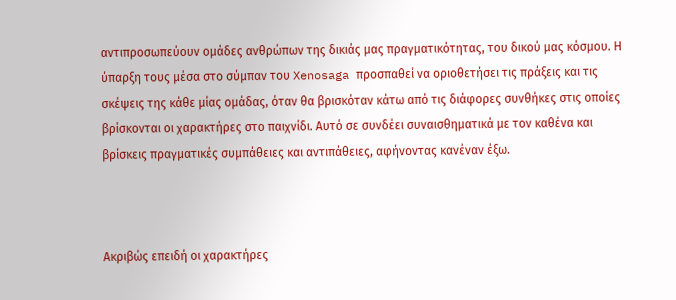αντιπροσωπεύουν ομάδες ανθρώπων της δικιάς μας πραγματικότητας, του δικού μας κόσμου. Η ύπαρξη τους μέσα στο σύμπαν του Xenosaga προσπαθεί να οριοθετήσει τις πράξεις και τις σκέψεις της κάθε μίας ομάδας, όταν θα βρισκόταν κάτω από τις διάφορες συνθήκες στις οποίες βρίσκονται οι χαρακτήρες στο παιχνίδι. Αυτό σε συνδέει συναισθηματικά με τον καθένα και βρίσκεις πραγματικές συμπάθειες και αντιπάθειες, αφήνοντας κανέναν έξω.



Ακριβώς επειδή οι χαρακτήρες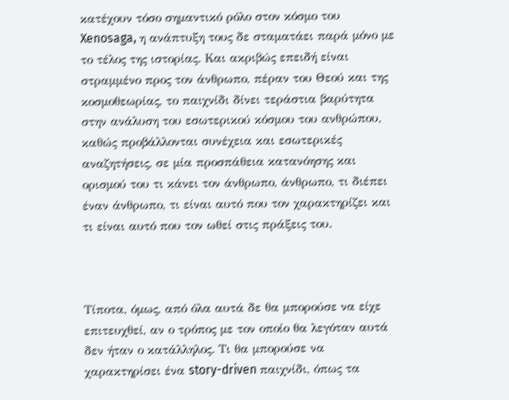κατέχουν τόσο σημαντικό ρόλο στον κόσμο του Xenosaga, η ανάπτυξη τους δε σταματάει παρά μόνο με το τέλος της ιστορίας. Και ακριβώς επειδή είναι στραμμένο προς τον άνθρωπο, πέραν του Θεού και της κοσμοθεωρίας, το παιχνίδι δίνει τεράστια βαρύτητα στην ανάλυση του εσωτερικού κόσμου του ανθρώπου, καθώς προβάλλονται συνέχεια και εσωτερικές αναζητήσεις, σε μία προσπάθεια κατανόησης και ορισμού του τι κάνει τον άνθρωπο, άνθρωπο, τι διέπει έναν άνθρωπο, τι είναι αυτό που τον χαρακτηρίζει και τι είναι αυτό που τον ωθεί στις πράξεις του.



Τίποτα, όμως, από όλα αυτά δε θα μπορούσε να είχε επιτευχθεί, αν ο τρόπος με τον οποίο θα λεγόταν αυτά δεν ήταν ο κατάλληλος. Τι θα μπορούσε να χαρακτηρίσει ένα story-driven παιχνίδι, όπως τα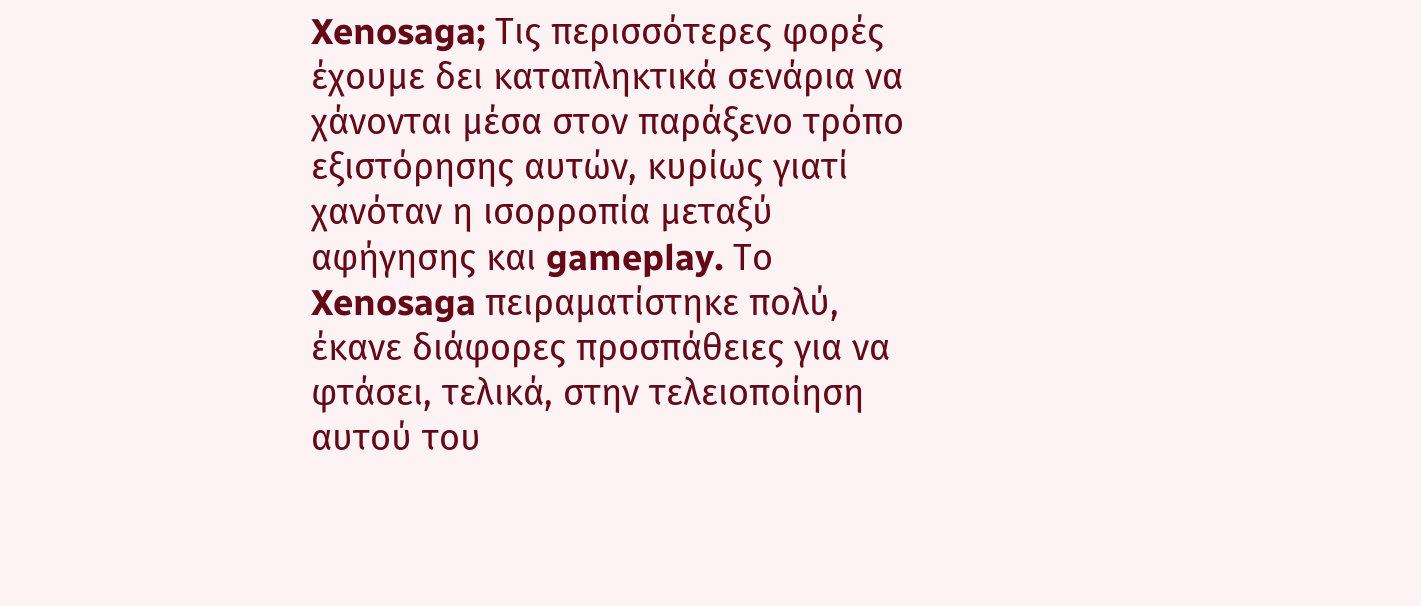Xenosaga; Τις περισσότερες φορές έχουμε δει καταπληκτικά σενάρια να χάνονται μέσα στον παράξενο τρόπο εξιστόρησης αυτών, κυρίως γιατί χανόταν η ισορροπία μεταξύ αφήγησης και gameplay. Το Xenosaga πειραματίστηκε πολύ, έκανε διάφορες προσπάθειες για να φτάσει, τελικά, στην τελειοποίηση αυτού του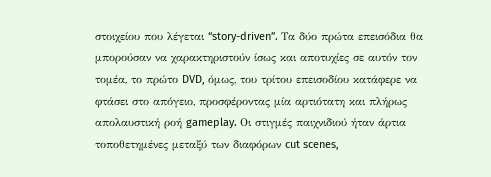στοιχείου που λέγεται “story-driven”. Τα δύο πρώτα επεισόδια θα μπορούσαν να χαρακτηριστούν ίσως και αποτυχίες σε αυτόν τον τομέα, το πρώτο DVD, όμως, του τρίτου επεισοδίου κατάφερε να φτάσει στο απόγειο, προσφέροντας μία αρτιότατη και πλήρως απολαυστική ροή gameplay. Οι στιγμές παιχνιδιού ήταν άρτια τοποθετημένες μεταξύ των διαφόρων cut scenes,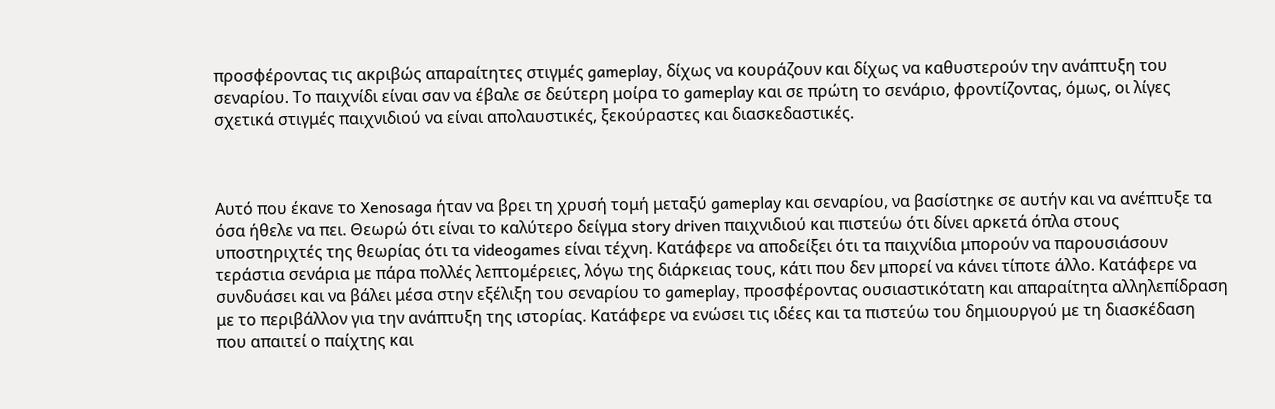προσφέροντας τις ακριβώς απαραίτητες στιγμές gameplay, δίχως να κουράζουν και δίχως να καθυστερούν την ανάπτυξη του σεναρίου. Το παιχνίδι είναι σαν να έβαλε σε δεύτερη μοίρα το gameplay και σε πρώτη το σενάριο, φροντίζοντας, όμως, οι λίγες σχετικά στιγμές παιχνιδιού να είναι απολαυστικές, ξεκούραστες και διασκεδαστικές.



Αυτό που έκανε το Xenosaga ήταν να βρει τη χρυσή τομή μεταξύ gameplay και σεναρίου, να βασίστηκε σε αυτήν και να ανέπτυξε τα όσα ήθελε να πει. Θεωρώ ότι είναι το καλύτερο δείγμα story driven παιχνιδιού και πιστεύω ότι δίνει αρκετά όπλα στους υποστηριχτές της θεωρίας ότι τα videogames είναι τέχνη. Κατάφερε να αποδείξει ότι τα παιχνίδια μπορούν να παρουσιάσουν τεράστια σενάρια με πάρα πολλές λεπτομέρειες, λόγω της διάρκειας τους, κάτι που δεν μπορεί να κάνει τίποτε άλλο. Κατάφερε να συνδυάσει και να βάλει μέσα στην εξέλιξη του σεναρίου το gameplay, προσφέροντας ουσιαστικότατη και απαραίτητα αλληλεπίδραση με το περιβάλλον για την ανάπτυξη της ιστορίας. Κατάφερε να ενώσει τις ιδέες και τα πιστεύω του δημιουργού με τη διασκέδαση που απαιτεί ο παίχτης και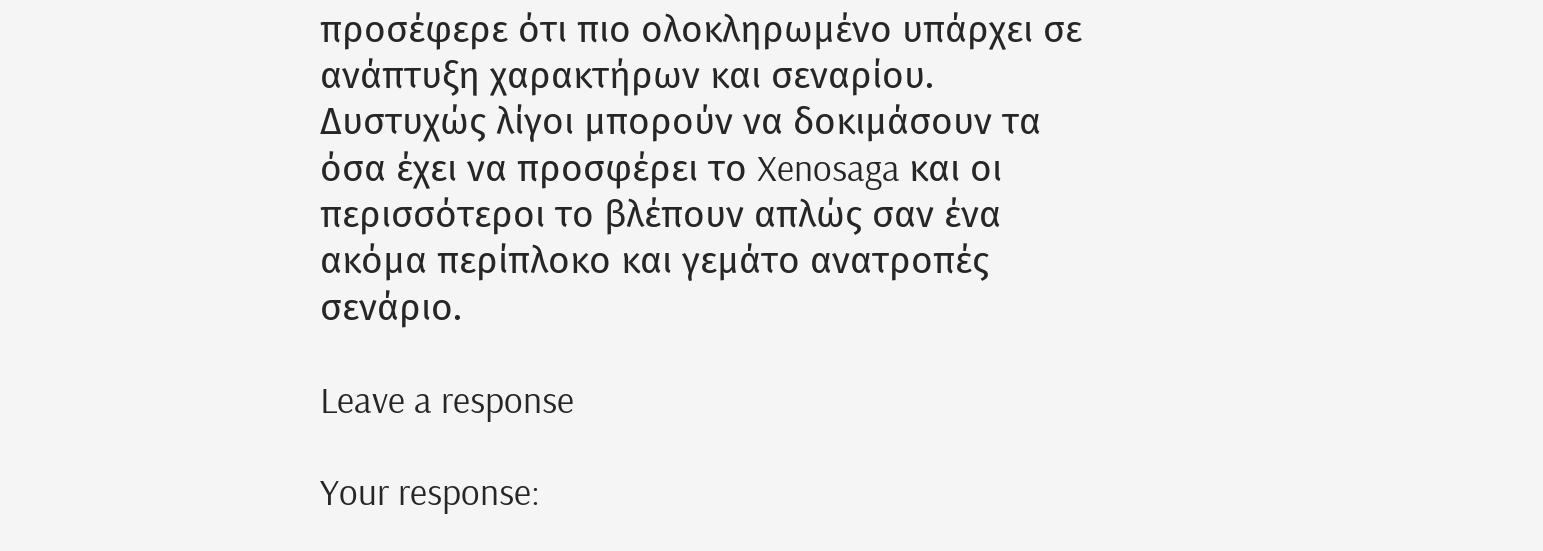προσέφερε ότι πιο ολοκληρωμένο υπάρχει σε ανάπτυξη χαρακτήρων και σεναρίου. Δυστυχώς λίγοι μπορούν να δοκιμάσουν τα όσα έχει να προσφέρει το Xenosaga και οι περισσότεροι το βλέπουν απλώς σαν ένα ακόμα περίπλοκο και γεμάτο ανατροπές σενάριο.

Leave a response

Your response: